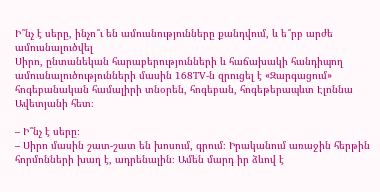Ի՞նչ է սերը, ինչո՞ւ են ամուսնությունները քանդվում, և ե՞րբ արժե ամուսնալուծվել
Սիրո, ընտանեկան հարաբերությունների և հաճախակի հանդիպող ամուսնալուծությունների մասին 168TV-ն զրուցել է «Զարգացում» հոգեբանական համալիրի տնօրեն, հոգեբան, հոգեթերապևտ Էլոննա Ավետյանի հետ։

– Ի՞նչ է սերը։
– Սիրո մասին շատ-շատ են խոսում, գրում։ Իրականում առաջին հերթին հորմոնների խաղ է, ադրենալին։ Ամեն մարդ իր ձևով է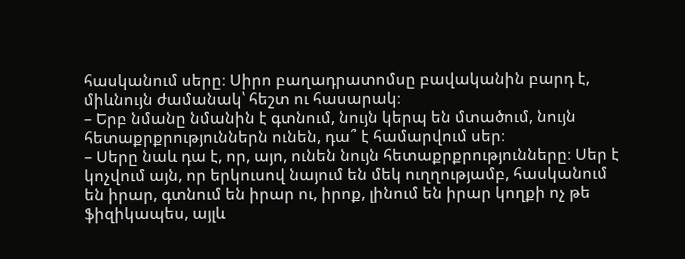հասկանում սերը։ Սիրո բաղադրատոմսը բավականին բարդ է, միևնույն ժամանակ՝ հեշտ ու հասարակ։
– Երբ նմանը նմանին է գտնում, նույն կերպ են մտածում, նույն հետաքրքրություններն ունեն, դա՞ է համարվում սեր։
– Սերը նաև դա է, որ, այո, ունեն նույն հետաքրքրությունները։ Սեր է կոչվում այն, որ երկուսով նայում են մեկ ուղղությամբ, հասկանում են իրար, գտնում են իրար ու, իրոք, լինում են իրար կողքի ոչ թե ֆիզիկապես, այլև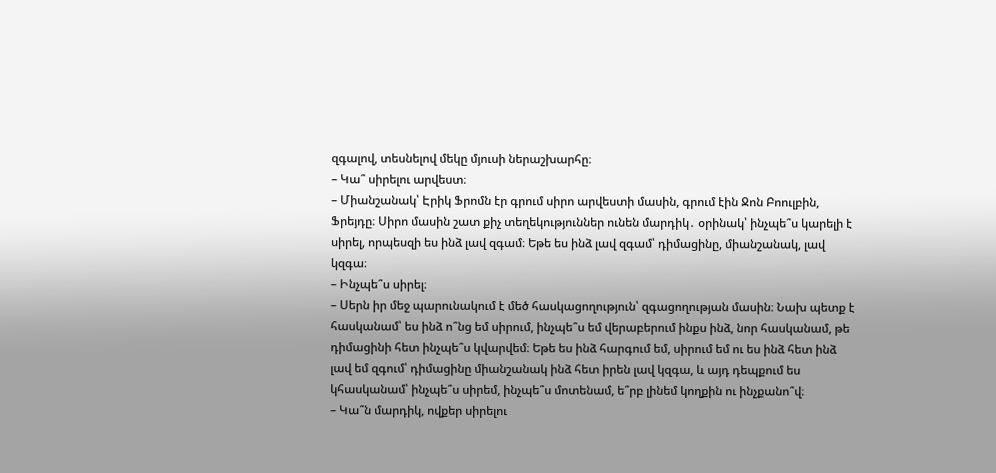զգալով, տեսնելով մեկը մյուսի ներաշխարհը։
– Կա՞ սիրելու արվեստ։
– Միանշանակ՝ Էրիկ Ֆրոմն էր գրում սիրո արվեստի մասին, գրում էին Ջոն Բոուլբին, Ֆրեյդը։ Սիրո մասին շատ քիչ տեղեկություններ ունեն մարդիկ․ օրինակ՝ ինչպե՞ս կարելի է սիրել, որպեսզի ես ինձ լավ զգամ։ Եթե ես ինձ լավ զգամ՝ դիմացինը, միանշանակ, լավ կզգա։
– Ինչպե՞ս սիրել։
– Սերն իր մեջ պարունակում է մեծ հասկացողություն՝ զգացողության մասին։ Նախ պետք է հասկանամ՝ ես ինձ ո՞նց եմ սիրում, ինչպե՞ս եմ վերաբերում ինքս ինձ, նոր հասկանամ, թե դիմացինի հետ ինչպե՞ս կվարվեմ։ Եթե ես ինձ հարգում եմ, սիրում եմ ու ես ինձ հետ ինձ լավ եմ զգում՝ դիմացինը միանշանակ ինձ հետ իրեն լավ կզգա, և այդ դեպքում ես կհասկանամ՝ ինչպե՞ս սիրեմ, ինչպե՞ս մոտենամ, ե՞րբ լինեմ կողքին ու ինչքանո՞վ։
– Կա՞ն մարդիկ, ովքեր սիրելու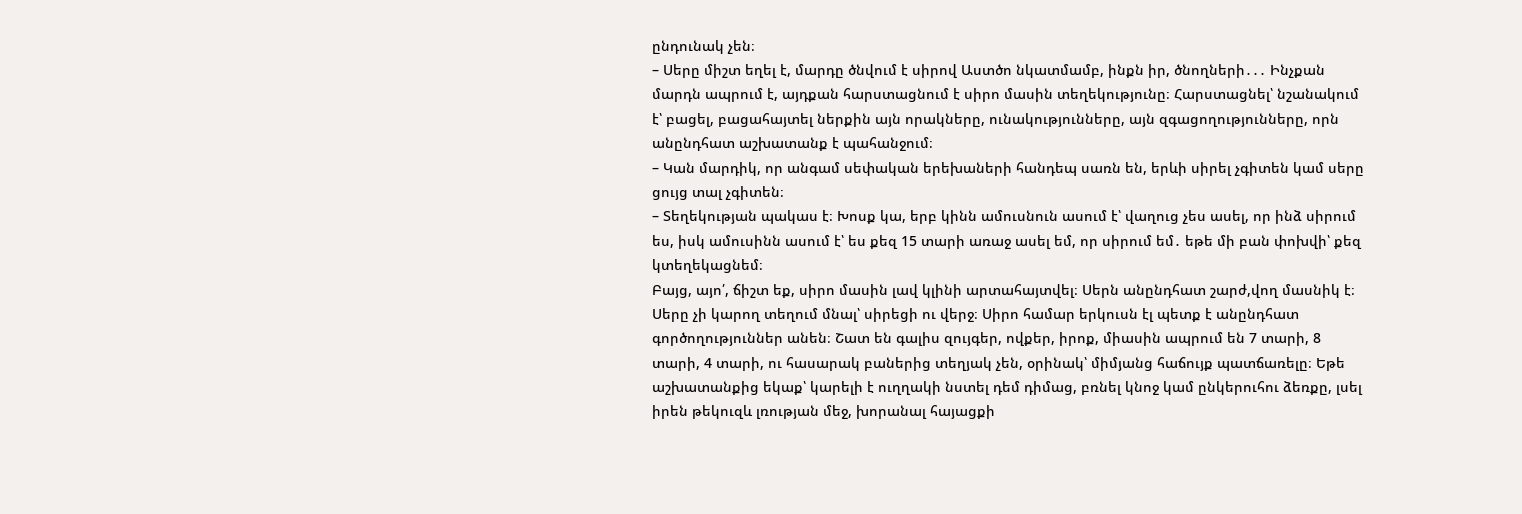ընդունակ չեն։
– Սերը միշտ եղել է, մարդը ծնվում է սիրով Աստծո նկատմամբ, ինքն իր, ծնողների․․․ Ինչքան մարդն ապրում է, այդքան հարստացնում է սիրո մասին տեղեկությունը։ Հարստացնել՝ նշանակում է՝ բացել, բացահայտել ներքին այն որակները, ունակությունները, այն զգացողությունները, որն անընդհատ աշխատանք է պահանջում։
– Կան մարդիկ, որ անգամ սեփական երեխաների հանդեպ սառն են, երևի սիրել չգիտեն կամ սերը ցույց տալ չգիտեն։
– Տեղեկության պակաս է։ Խոսք կա, երբ կինն ամուսնուն ասում է՝ վաղուց չես ասել, որ ինձ սիրում ես, իսկ ամուսինն ասում է՝ ես քեզ 15 տարի առաջ ասել եմ, որ սիրում եմ․ եթե մի բան փոխվի՝ քեզ կտեղեկացնեմ։
Բայց, այո՛, ճիշտ եք, սիրո մասին լավ կլինի արտահայտվել։ Սերն անընդհատ շարժ,վող մասնիկ է։ Սերը չի կարող տեղում մնալ՝ սիրեցի ու վերջ։ Սիրո համար երկուսն էլ պետք է անընդհատ գործողություններ անեն։ Շատ են գալիս զույգեր, ովքեր, իրոք, միասին ապրում են 7 տարի, 8 տարի, 4 տարի, ու հասարակ բաներից տեղյակ չեն, օրինակ՝ միմյանց հաճույք պատճառելը։ Եթե աշխատանքից եկաք՝ կարելի է ուղղակի նստել դեմ դիմաց, բռնել կնոջ կամ ընկերուհու ձեռքը, լսել իրեն թեկուզև լռության մեջ, խորանալ հայացքի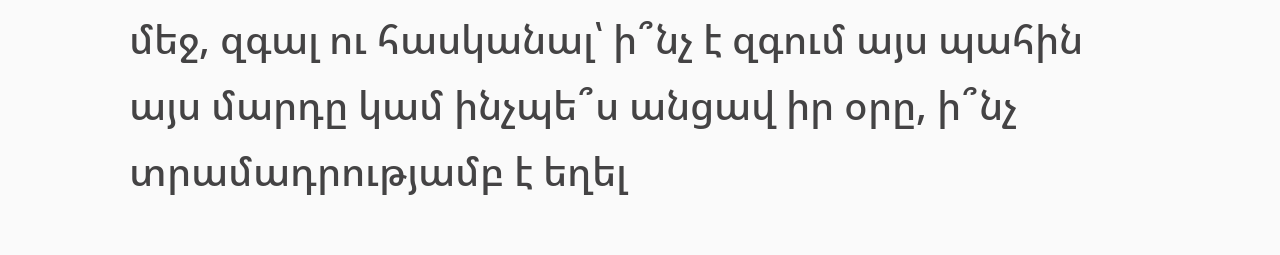մեջ, զգալ ու հասկանալ՝ ի՞նչ է զգում այս պահին այս մարդը կամ ինչպե՞ս անցավ իր օրը, ի՞նչ տրամադրությամբ է եղել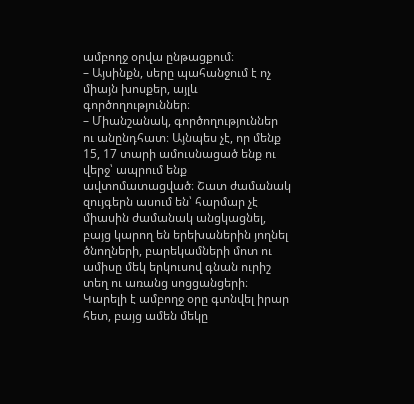ամբողջ օրվա ընթացքում։
– Այսինքն, սերը պահանջում է ոչ միայն խոսքեր, այլև գործողություններ։
– Միանշանակ, գործողություններ ու անընդհատ։ Այնպես չէ, որ մենք 15, 17 տարի ամուսնացած ենք ու վերջ՝ ապրում ենք ավտոմատացված։ Շատ ժամանակ զույգերն ասում են՝ հարմար չէ միասին ժամանակ անցկացնել, բայց կարող են երեխաներին յողնել ծնողների, բարեկամների մոտ ու ամիսը մեկ երկուսով գնան ուրիշ տեղ ու առանց սոցցանցերի։ Կարելի է ամբողջ օրը գտնվել իրար հետ, բայց ամեն մեկը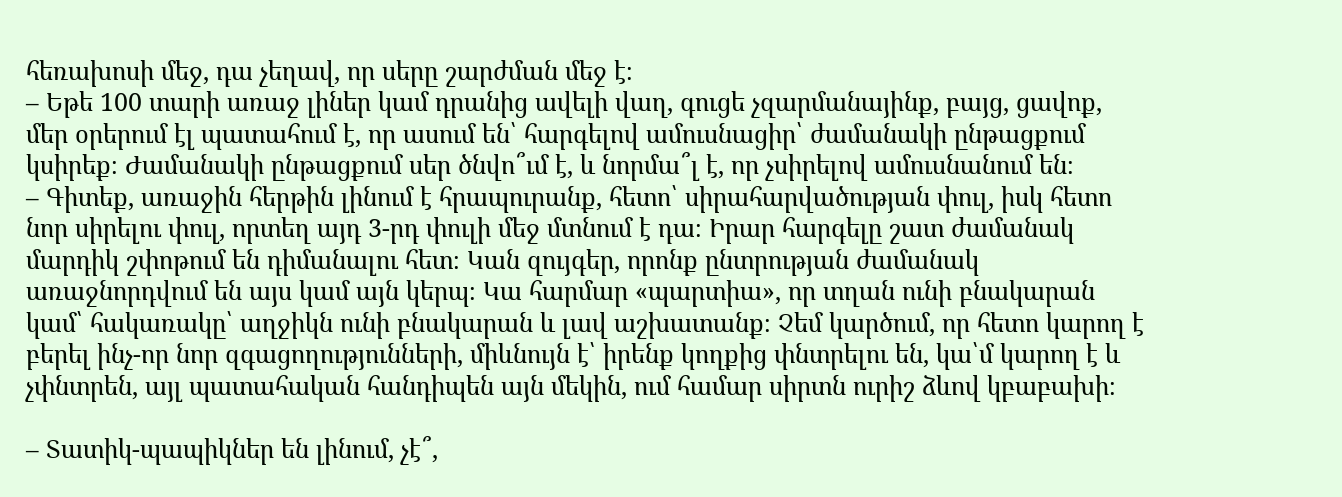հեռախոսի մեջ, դա չեղավ, որ սերը շարժման մեջ է։
– Եթե 100 տարի առաջ լիներ կամ դրանից ավելի վաղ, գուցե չզարմանայինք, բայց, ցավոք, մեր օրերում էլ պատահում է, որ ասում են՝ հարգելով ամուսնացիր՝ ժամանակի ընթացքում կսիրեք։ Ժամանակի ընթացքում սեր ծնվո՞ւմ է, և նորմա՞լ է, որ չսիրելով ամուսնանում են։
– Գիտեք, առաջին հերթին լինում է հրապուրանք, հետո՝ սիրահարվածության փուլ, իսկ հետո նոր սիրելու փուլ, որտեղ այդ 3-րդ փուլի մեջ մտնում է դա։ Իրար հարգելը շատ ժամանակ մարդիկ շփոթում են դիմանալու հետ։ Կան զույգեր, որոնք ընտրության ժամանակ առաջնորդվում են այս կամ այն կերպ։ Կա հարմար «պարտիա», որ տղան ունի բնակարան կամ՝ հակառակը՝ աղջիկն ունի բնակարան և լավ աշխատանք։ Չեմ կարծում, որ հետո կարող է բերել ինչ-որ նոր զգացողությունների, միևնույն է՝ իրենք կողքից փնտրելու են, կա՝մ կարող է և չփնտրեն, այլ պատահական հանդիպեն այն մեկին, ում համար սիրտն ուրիշ ձևով կբաբախի։

– Տատիկ-պապիկներ են լինում, չէ՞,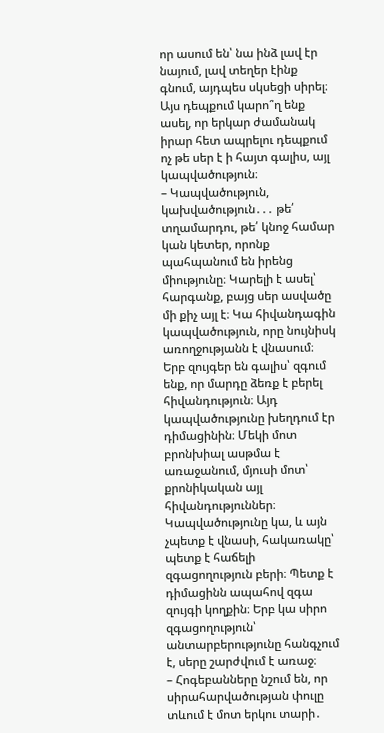որ ասում են՝ նա ինձ լավ էր նայում, լավ տեղեր էինք գնում, այդպես սկսեցի սիրել։ Այս դեպքում կարո՞ղ ենք ասել, որ երկար ժամանակ իրար հետ ապրելու դեպքում ոչ թե սեր է ի հայտ գալիս, այլ կապվածություն։
– Կապվածություն, կախվածություն․․․ թե՛ տղամարդու, թե՛ կնոջ համար կան կետեր, որոնք պահպանում են իրենց միությունը։ Կարելի է ասել՝ հարգանք, բայց սեր ասվածը մի քիչ այլ է։ Կա հիվանդագին կապվածություն, որը նույնիսկ առողջությանն է վնասում։ Երբ զույգեր են գալիս՝ զգում ենք, որ մարդը ձեռք է բերել հիվանդություն։ Այդ կապվածությունը խեղդում էր դիմացինին։ Մեկի մոտ բրոնխիալ ասթմա է առաջանում, մյուսի մոտ՝ քրոնիկական այլ հիվանդություններ։ Կապվածությունը կա, և այն չպետք է վնասի, հակառակը՝ պետք է հաճելի զգացողություն բերի։ Պետք է դիմացինն ապահով զգա զույգի կողքին։ Երբ կա սիրո զգացողություն՝ անտարբերությունը հանգչում է, սերը շարժվում է առաջ։
– Հոգեբանները նշում են, որ սիրահարվածության փուլը տևում է մոտ երկու տարի․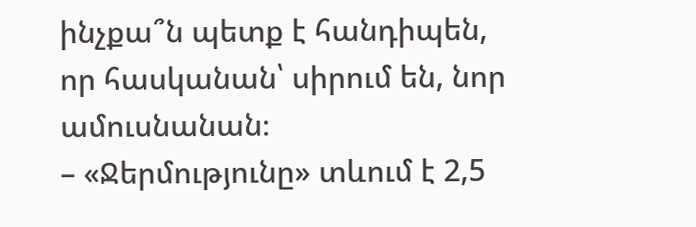ինչքա՞ն պետք է հանդիպեն, որ հասկանան՝ սիրում են, նոր ամուսնանան։
– «Ջերմությունը» տևում է 2,5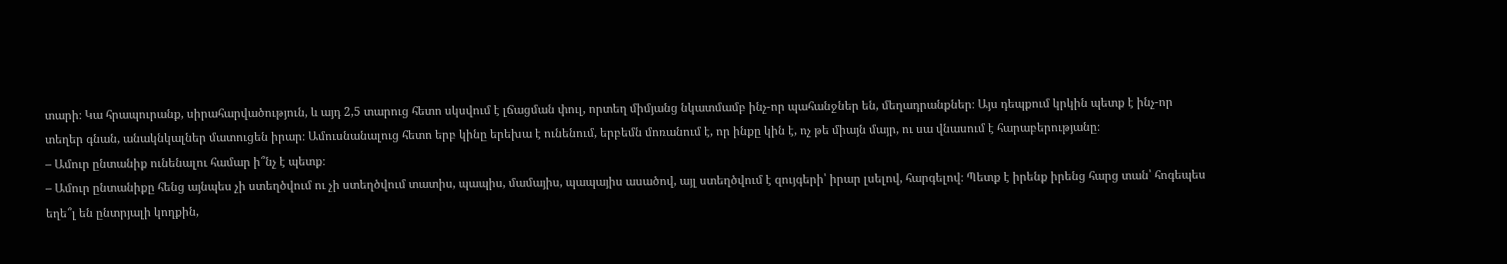տարի։ Կա հրապուրանք, սիրահարվածություն, և այդ 2,5 տարուց հետո սկսվում է լճացման փուլ, որտեղ միմյանց նկատմամբ ինչ-որ պահանջներ են, մեղադրանքներ։ Այս դեպքում կրկին պետք է ինչ-որ տեղեր գնան, անակնկալներ մատուցեն իրար։ Ամուսնանալուց հետո երբ կինը երեխա է ունենում, երբեմն մոռանում է, որ ինքը կին է, ոչ թե միայն մայր, ու սա վնասում է հարաբերությանը։
– Ամուր ընտանիք ունենալու համար ի՞նչ է պետք։
– Ամուր ընտանիքը հենց այնպես չի ստեղծվում ու չի ստեղծվում տատիս, պապիս, մամայիս, պապայիս ասածով, այլ ստեղծվում է զույգերի՝ իրար լսելով, հարգելով։ Պետք է իրենք իրենց հարց տան՝ հոգեպես եղե՞լ են ընտրյալի կողքին,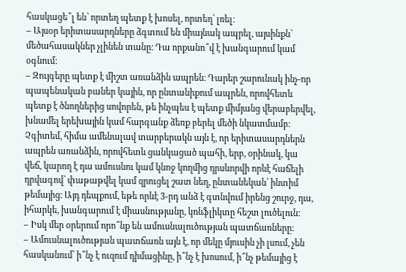հասկացե՞լ են՝ որտեղ պետք է խոսել, որտեղ՝ լռել։
– Այսօր երիտասարդները ձգտում են միայնակ ապրել, այսինքն՝ մեծահասակներ չլինեն տանը։ Դա որքանո՞վ է խանգարում կամ օգնում։
– Զույգերը պետք է միշտ առանձին ապրեն։ Դարեր շարունակ ինչ-որ պապենական բաներ կային, որ ընտանիքում ապրեն, որովհետև պետք է ծնողներից սովորեն, թե ինչպես է պետք միմյանց վերաբերվել, խնամել երեխային կամ հարգանք ձեռք բերել մեծի նկատմամբ։ Չգիտեմ, հիմա ամենալավ տարբերակն այն է, որ երիտասարդներն ապրեն առանձին, որովհետև ցանկացած պահի, երբ, օրինակ, կա վեճ, կարող է դա ամուսնու կամ կնոջ կողմից դրսևորվի որևէ հաճելի դրվագով՝ փաթաթվել կամ զրուցել շատ նեղ, ընտանեկան՝ ինտիմ թեմայից։ Այդ դեպքում, եթե որևէ 3-րդ անձ է գտնվում իրենց շուրջ, դա, իհարկե, խանգարում է միասնությանը, կոնֆլիկտը հեշտ լուծելուն։
– Իսկ մեր օրերում որո՞նք են ամուսնալուծության պատճառները։
– Ամուսնալուծության պատճառն այն է, որ մեկը մյուսին չի լսում, չեն հասկանում՝ ի՞նչ է ուզում դիմացինը, ի՞նչ է խոսում, ի՞նչ թեմայից է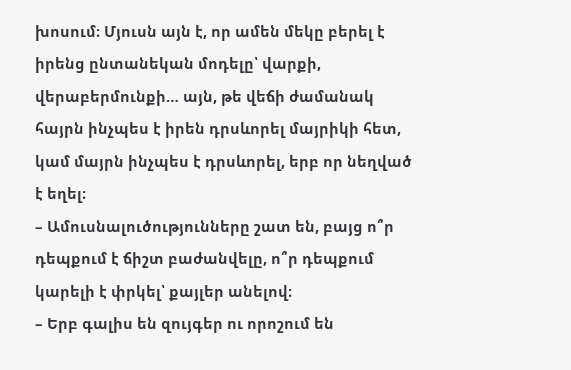խոսում։ Մյուսն այն է, որ ամեն մեկը բերել է իրենց ընտանեկան մոդելը՝ վարքի, վերաբերմունքի… այն, թե վեճի ժամանակ հայրն ինչպես է իրեն դրսևորել մայրիկի հետ, կամ մայրն ինչպես է դրսևորել, երբ որ նեղված է եղել։
– Ամուսնալուծությունները շատ են, բայց ո՞ր դեպքում է ճիշտ բաժանվելը, ո՞ր դեպքում կարելի է փրկել՝ քայլեր անելով։
– Երբ գալիս են զույգեր ու որոշում են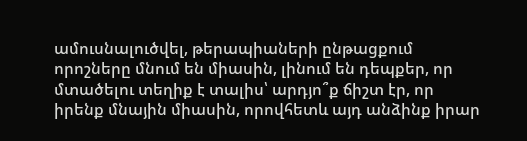ամուսնալուծվել, թերապիաների ընթացքում որոշները մնում են միասին, լինում են դեպքեր, որ մտածելու տեղիք է տալիս՝ արդյո՞ք ճիշտ էր, որ իրենք մնային միասին, որովհետև այդ անձինք իրար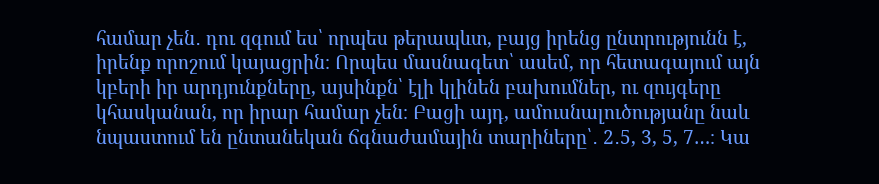համար չեն․ դու զգում ես՝ որպես թերապևտ, բայց իրենց ընտրությունն է, իրենք որոշում կայացրին։ Որպես մասնագետ՝ ասեմ, որ հետագայում այն կբերի իր արդյունքները, այսինքն՝ էլի կլինեն բախումներ, ու զույգերը կհասկանան, որ իրար համար չեն։ Բացի այդ, ամուսնալուծությանը նաև նպաստում են ընտանեկան ճգնաժամային տարիները՝․ 2․5, 3, 5, 7…։ Կա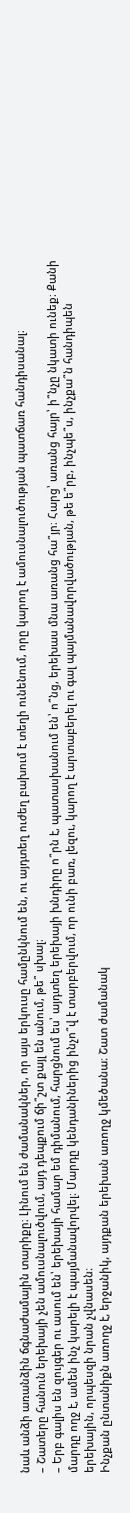նաև անձի առանձին ճգնաժամային տարիքը։ Լինում են ժամանակներ, որ այս երկուսը համընկնում են, ու այդտեղ ուժեղ բախում է տեղի ունենում, որը կարող է ամուսնալուծության պատճառ հանդիսանալ։
– Շատերը հանուն երեխայի չեն ամուսնալուծվում, այդ դեպքում ճի՞շտ քայլ են անում, թե՞ սխալ։
– Երբ գալիս են զույգեր ու ասում են՝ երեխայի համար եմ դիմանում, հարցնում ես՝ այդտեղ երեխայի խնդիրը ո՞րն է, պատասխանում են՝ ո՞նց, երեխաս մնա առանց հա՞յր։ Հարց՝ առանց հայր՝ ի՞նչը նկատի ունեք։ Քանի մարդը ողջ է, ամեն ինչ կարելի է պայմանավորվել։ Մարդը կենդանիներից ինչո՞վ է տարբերվում, որ ունի բառ, լեզու, կարող է արտաբերել ու գալ պայմանավորվածության, թե ե՞րբ, ինչպե՞ս, ինչքա՞ն հանդիպեն երեխային, որպեսզի նրան չվնասեն։
Ինչքան ընտանիքն առողջ է, երջանիկ, այդքան երեխան առողջ կմեծանա։ Շատ ժամանակ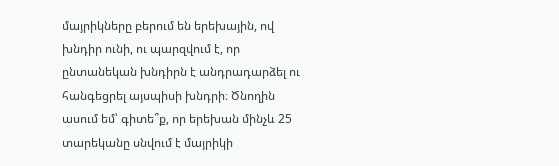մայրիկները բերում են երեխային, ով խնդիր ունի, ու պարզվում է, որ ընտանեկան խնդիրն է անդրադարձել ու հանգեցրել այսպիսի խնդրի։ Ծնողին ասում եմ՝ գիտե՞ք, որ երեխան մինչև 25 տարեկանը սնվում է մայրիկի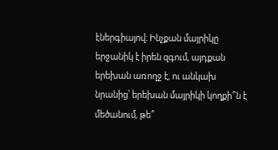էներգիայով։ Ինչքան մայրիկը երջանիկ է իրեն զգում, այդքան երեխան առողջ է, ու անկախ նրանից՝ երեխան մայրիկի կողքի՞ն է մեծանում, թե՞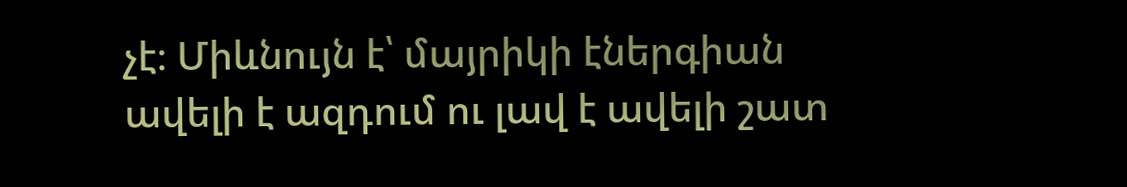չէ։ Միևնույն է՝ մայրիկի էներգիան ավելի է ազդում ու լավ է ավելի շատ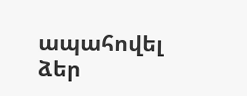ապահովել ձեր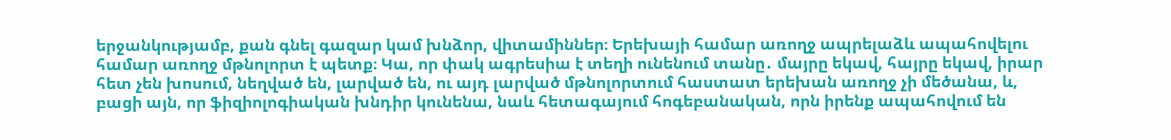երջանկությամբ, քան գնել գազար կամ խնձոր, վիտամիններ։ Երեխայի համար առողջ ապրելաձև ապահովելու համար առողջ մթնոլորտ է պետք։ Կա, որ փակ ագրեսիա է տեղի ունենում տանը․ մայրը եկավ, հայրը եկավ, իրար հետ չեն խոսում, նեղված են, լարված են, ու այդ լարված մթնոլորտում հաստատ երեխան առողջ չի մեծանա, և, բացի այն, որ ֆիզիոլոգիական խնդիր կունենա, նաև հետագայում հոգեբանական, որն իրենք ապահովում են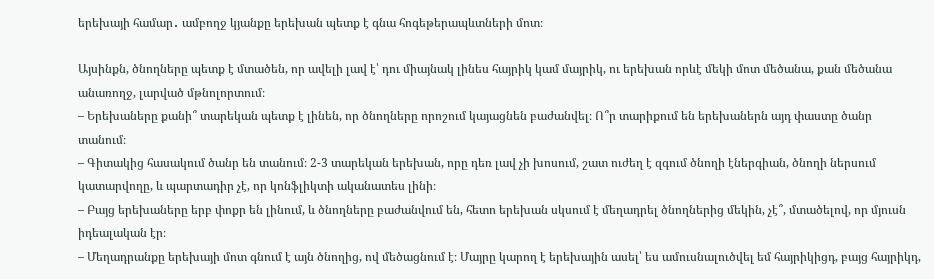երեխայի համար․ ամբողջ կյանքը երեխան պետք է գնա հոգեթերապևտների մոտ։

Այսինքն, ծնողները պետք է մտածեն, որ ավելի լավ է՝ դու միայնակ լինես հայրիկ կամ մայրիկ, ու երեխան որևէ մեկի մոտ մեծանա, քան մեծանա անառողջ, լարված մթնոլորտում։
– Երեխաները քանի՞ տարեկան պետք է լինեն, որ ծնողները որոշում կայացնեն բաժանվել։ Ո՞ր տարիքում են երեխաներն այդ փաստը ծանր տանում։
– Գիտակից հասակում ծանր են տանում։ 2-3 տարեկան երեխան, որը դեռ լավ չի խոսում, շատ ուժեղ է զգում ծնողի էներգիան, ծնողի ներսում կատարվողը, և պարտադիր չէ, որ կոնֆլիկտի ականատես լինի։
– Բայց երեխաները երբ փոքր են լինում, և ծնողները բաժանվում են, հետո երեխան սկսում է մեղադրել ծնողներից մեկին, չէ՞, մտածելով, որ մյուսն իդեալական էր։
– Մեղադրանքը երեխայի մոտ գնում է այն ծնողից, ով մեծացնում է։ Մայրը կարող է երեխային ասել՝ ես ամուսնալուծվել եմ հայրիկիցդ, բայց հայրիկդ,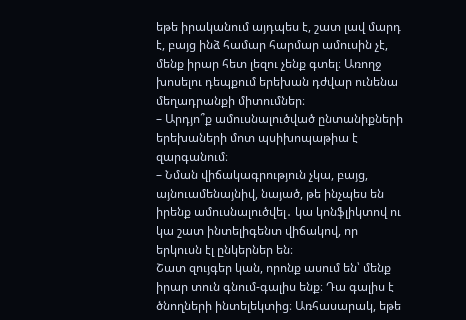եթե իրականում այդպես է, շատ լավ մարդ է, բայց ինձ համար հարմար ամուսին չէ, մենք իրար հետ լեզու չենք գտել։ Առողջ խոսելու դեպքում երեխան դժվար ունենա մեղադրանքի միտումներ։
– Արդյո՞ք ամուսնալուծված ընտանիքների երեխաների մոտ պսիխոպաթիա է զարգանում։
– Նման վիճակագրություն չկա, բայց, այնուամենայնիվ, նայած, թե ինչպես են իրենք ամուսնալուծվել․ կա կոնֆլիկտով ու կա շատ ինտելիգենտ վիճակով, որ երկուսն էլ ընկերներ են։
Շատ զույգեր կան, որոնք ասում են՝ մենք իրար տուն գնում-գալիս ենք։ Դա գալիս է ծնողների ինտելեկտից։ Առհասարակ, եթե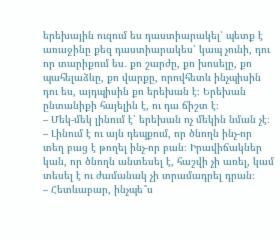երեխային ուզում ես դաստիարակել՝ պետք է առաջինը քեզ դաստիարակես՝ կապ չունի, դու որ տարիքում ես․ քո շարժը, քո խոսելը, քո պահելաձևը, քո վարքը, որովհետև ինչպիսին դու ես, այդպիսին քո երեխան է։ Երեխան ընտանիքի հայելին է, ու դա ճիշտ է։
– Մեկ-մեկ լինում է՝ երեխան ոչ մեկին նման չէ։
– Լինում է ու այն դեպքում, որ ծնողն ինչ-որ տեղ բաց է թողել ինչ-որ բան։ Իրավիճակներ կան, որ ծնողն անտեսել է, հաշվի չի առել, կամ տեսել է ու ժամանակ չի տրամադրել դրան։
– Հետևաբար, ինչպե՞ս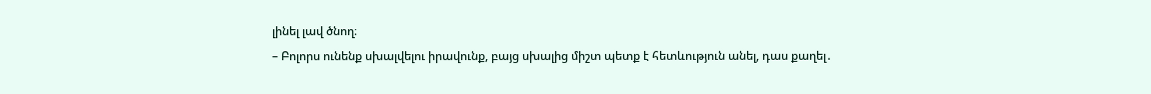լինել լավ ծնող։
– Բոլորս ունենք սխալվելու իրավունք, բայց սխալից միշտ պետք է հետևություն անել, դաս քաղել․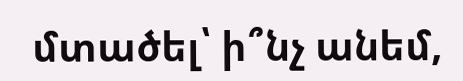մտածել՝ ի՞նչ անեմ,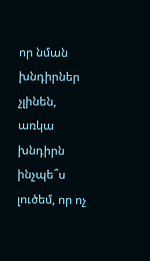որ նման խնդիրներ չլինեն, առկա խնդիրն ինչպե՞ս լուծեմ, որ ոչ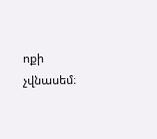ոքի չվնասեմ։